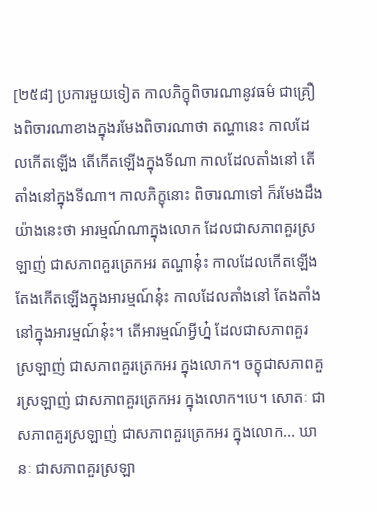[២៥៨] ប្រការមួយទៀត កាលភិក្ខុពិចារណានូវធម៌ ជាគ្រឿងពិចារណាខាងក្នុងរមែងពិចារណាថា តណ្ហានេះ កាលដែលកើតឡើង តើកើតឡើងក្នុងទីណា កាលដែលតាំងនៅ តើតាំងនៅក្នុងទីណា។ កាលភិក្ខុនោះ ពិចារណាទៅ ក៏រមែងដឹងយ៉ាងនេះថា អារម្មណ៍ណាក្នុងលោក ដែលជាសភាពគួរស្រឡាញ់ ជាសភាពគួរត្រេកអរ តណ្ហានុ៎ះ កាលដែលកើតឡើង តែងកើតឡើងក្នុងអារម្មណ៍នុ៎ះ កាលដែលតាំងនៅ តែងតាំងនៅក្នុងអារម្មណ៍នុ៎ះ។ តើអារម្មណ៍អ្វីហ្ន៎ ដែលជាសភាពគួរស្រឡាញ់ ជាសភាពគួរត្រេកអរ ក្នុងលោក។ ចក្ខុជាសភាពគួរស្រឡាញ់ ជាសភាពគួរត្រេកអរ ក្នុងលោក។បេ។ សោតៈ ជាសភាពគួរស្រឡាញ់ ជាសភាពគួរត្រេកអរ ក្នុងលោក... ឃានៈ ជាសភាពគួរស្រឡា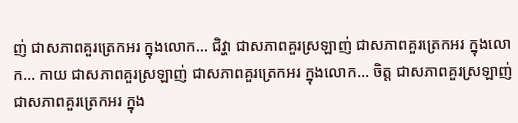ញ់ ជាសភាពគួរត្រេកអរ ក្នុងលោក... ជិវ្ហា ជាសភាពគួរស្រឡាញ់ ជាសភាពគួរត្រេកអរ ក្នុងលោក... កាយ ជាសភាពគួរស្រឡាញ់ ជាសភាពគួរត្រេកអរ ក្នុងលោក... ចិត្ត ជាសភាពគួរស្រឡាញ់ ជាសភាពគួរត្រេកអរ ក្នុង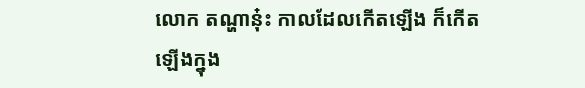លោក តណ្ហានុ៎ះ កាលដែលកើតឡើង ក៏កើតឡើងក្នុង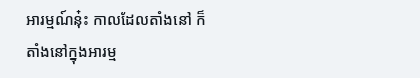អារម្មណ៍នុ៎ះ កាលដែលតាំងនៅ ក៏តាំងនៅក្នុងអារម្ម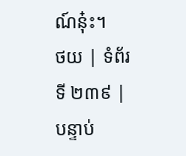ណ៍នុ៎ះ។
ថយ | ទំព័រទី ២៣៩ | បន្ទាប់